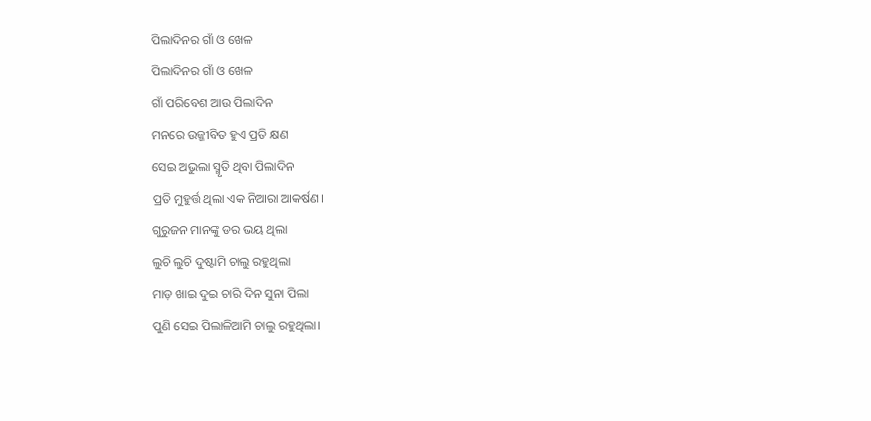ପିଲାଦିନର ଗାଁ ଓ ଖେଳ
ପିଲାଦିନର ଗାଁ ଓ ଖେଳ
ଗାଁ ପରିବେଶ ଆଉ ପିଲାଦିନ
ମନରେ ଉଜ୍ଜୀବିତ ହୁଏ ପ୍ରତି କ୍ଷଣ
ସେଇ ଅଭୁଲା ସ୍ମୃତି ଥିବା ପିଲାଦିନ
ପ୍ରତି ମୁହୁର୍ତ୍ତ ଥିଲା ଏକ ନିଆରା ଆକର୍ଷଣ।
ଗୁରୁଜନ ମାନଙ୍କୁ ଡର ଭୟ ଥିଲା
ଲୁଚି ଲୁଚି ଦୁଷ୍ଟାମି ଚାଲୁ ରହୁଥିଲା
ମାଡ଼ ଖାଇ ଦୁଇ ଚାରି ଦିନ ସୁନା ପିଲା
ପୁଣି ସେଇ ପିଲାଳିଆମି ଚାଲୁ ରହୁଥିଲା।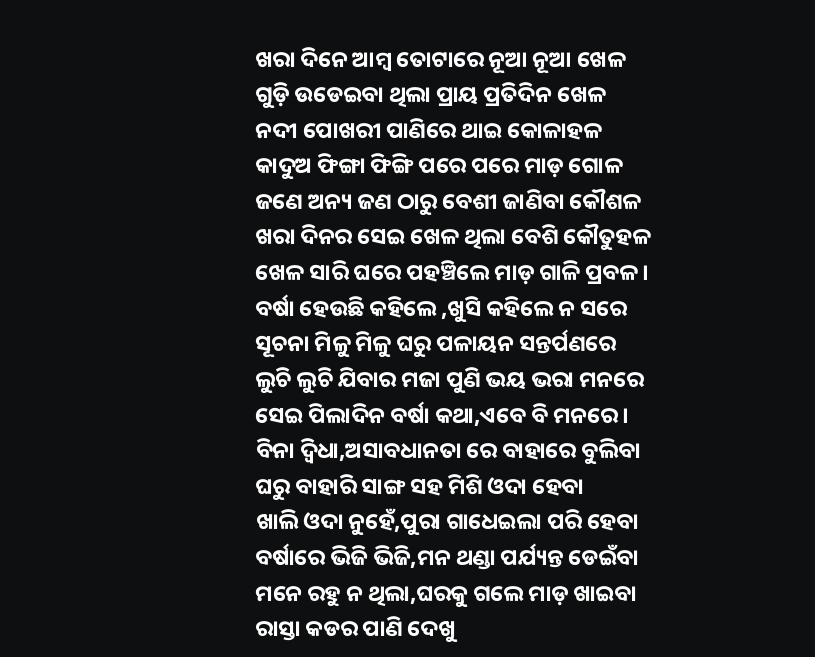ଖରା ଦିନେ ଆମ୍ବ ତୋଟାରେ ନୂଆ ନୂଆ ଖେଳ
ଗୁଡ଼ି ଉଡେଇବା ଥିଲା ପ୍ରାୟ ପ୍ରତିଦିନ ଖେଳ
ନଦୀ ପୋଖରୀ ପାଣିରେ ଥାଇ କୋଳାହଳ
କାଦୁଅ ଫିଙ୍ଗା ଫିଙ୍ଗି ପରେ ପରେ ମାଡ଼ ଗୋଳ
ଜଣେ ଅନ୍ୟ ଜଣ ଠାରୁ ବେଶୀ ଜାଣିବା କୌଶଳ
ଖରା ଦିନର ସେଇ ଖେଳ ଥିଲା ବେଶି କୌତୁହଳ
ଖେଳ ସାରି ଘରେ ପହଞ୍ଚିଲେ ମାଡ଼ ଗାଳି ପ୍ରବଳ।
ବର୍ଷା ହେଉଛି କହିଲେ ,ଖୁସି କହିଲେ ନ ସରେ
ସୂଚନା ମିଳୁ ମିଳୁ ଘରୁ ପଳାୟନ ସନ୍ତର୍ପଣରେ
ଲୁଚି ଲୁଚି ଯିବାର ମଜା ପୁଣି ଭୟ ଭରା ମନରେ
ସେଇ ପିଲାଦିନ ବର୍ଷା କଥା,ଏବେ ବି ମନରେ।
ବିନା ଦ୍ବିଧା,ଅସାବଧାନତା ରେ ବାହାରେ ବୁଲିବା
ଘରୁ ବାହାରି ସାଙ୍ଗ ସହ ମିଶି ଓଦା ହେବା
ଖାଲି ଓଦା ନୁହେଁ,ପୁରା ଗାଧେଇଲା ପରି ହେବା
ବର୍ଷାରେ ଭିଜି ଭିଜି,ମନ ଥଣ୍ଡା ପର୍ଯ୍ୟନ୍ତ ଡେଇଁବା
ମନେ ରହୁ ନ ଥିଲା,ଘରକୁ ଗଲେ ମାଡ଼ ଖାଇବା
ରାସ୍ତା କଡର ପାଣି ଦେଖୁ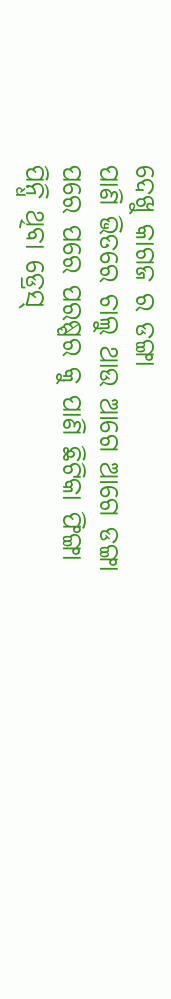ଦେଖୁ କାଗଜ ର ଡଙ୍ଗା
ପାଣି ଭିତରେ ଚାଲୁ ଥାଉ ଆଗେ ଆଗେ ଡଙ୍ଗା
ପରେ ପରେ ପରଷ୍ପର କୁ ପାଣି ଛିଟିକା ଫିଙ୍ଗା
ପିନ୍ଧି ଥିବା ଡ୍ରେସ୍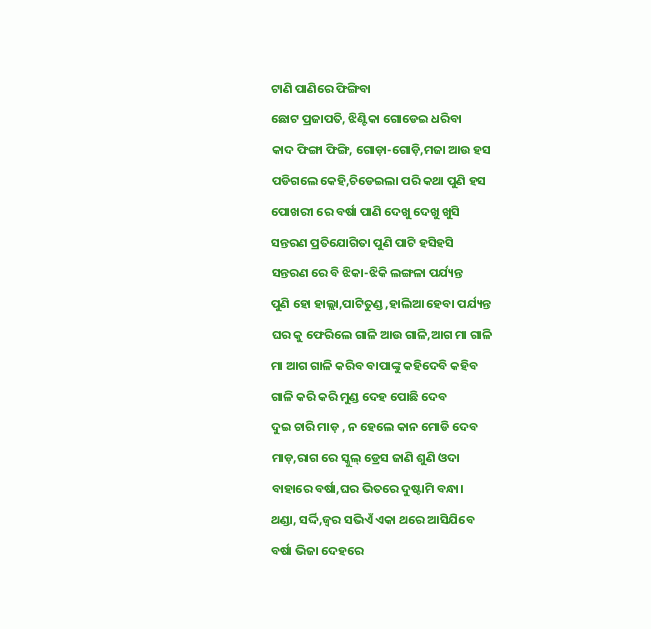ଟାଣି ପାଣିରେ ଫିଙ୍ଗିବା
ଛୋଟ ପ୍ରଜାପତି, ଝିଣ୍ଟିକା ଗୋଡେଇ ଧରିବା
କାଦ ଫିଙ୍ଗା ଫିଙ୍ଗି, ଗୋଡ଼ା-ଗୋଡ଼ି,ମଜା ଆଉ ହସ
ପଡିଗଲେ କେହି,ଚିଡେଇଲା ପରି କଥା ପୁଣି ହସ
ପୋଖରୀ ରେ ବର୍ଷା ପାଣି ଦେଖୁ ଦେଖୁ ଖୁସି
ସନ୍ତରଣ ପ୍ରତିଯୋଗିତା ପୁଣି ପାଟି ହସିହସି
ସନ୍ତରଣ ରେ ବି ଝିକା-ଝିକି ଲଙ୍ଗଳା ପର୍ଯ୍ୟନ୍ତ
ପୁଣି ହୋ ହାଲ୍ଲା,ପାଟିତୁଣ୍ଡ ,ହାଲିଆ ହେବା ପର୍ଯ୍ୟନ୍ତ
ଘର କୁ ଫେରିଲେ ଗାଳି ଆଉ ଗାଳି,ଆଗ ମା ଗାଳି
ମା ଆଗ ଗାଳି କରିବ ବାପାଙ୍କୁ କହିଦେବି କହିବ
ଗାଳି କରି କରି ମୁଣ୍ଡ ଦେହ ପୋଛି ଦେବ
ଦୁଇ ଚାରି ମାଡ଼ , ନ ହେଲେ କାନ ମୋଡି ଦେବ
ମାଡ଼,ରାଗ ରେ ସ୍କୁଲ୍ ଡ୍ରେସ ଜାଣି ଶୁଣି ଓଦା
ବାହାରେ ବର୍ଷା,ଘର ଭିତରେ ଦୁଷ୍ଟାମି ବନ୍ଧା।
ଥଣ୍ଡା, ସର୍ଦ୍ଦି,ଜ୍ଵର ସଭିଏଁ ଏକା ଥରେ ଆସିଯିବେ
ବର୍ଷା ଭିଜା ଦେହରେ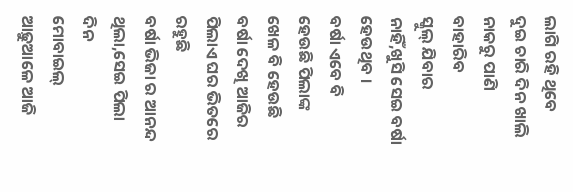ଲାଗି ରହି ଥିବେ
ଦୁଇ ଚାରି ଦିନ ଖାଲି ନାକରୁ ପାଣି ବାହାରିବ
ସ୍କୁଲ୍ ଯିବାର ନାହିଁ,ଖୁସି ସେଇ ବର୍ଷା ହେଉଥିବ ।
ବର୍ଷା ଏବେ ବି ହେଉଛି ପିଲାଙ୍କ ଖେଳ ବି ହେଉଛି
ବର୍ଷା ଦେଖି ଆଜିର ପିଲାଏ ଘର ଭିତରେ ରହୁଛି
ବର୍ଷା ଭିଜା ର ଆନନ୍ଦ ଥିଲା,ସେଇ ପିଲା ଦିନ
ମୋବାଇଲ୍ ଆଢ଼ୁଆଳେ ଆଜି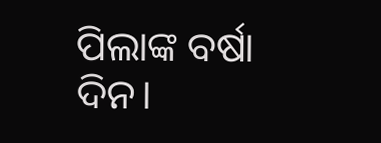ପିଲାଙ୍କ ବର୍ଷା ଦିନ।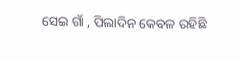ସେଇ ଗାଁ , ପିଲାଦିନ କେବଳ ରହିଛି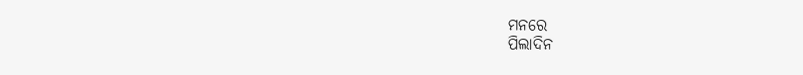ମନରେ
ପିଲାଦିନ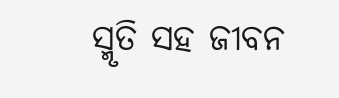ସ୍ମୃତି ସହ ଜୀବନ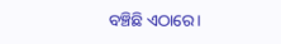ବଞ୍ଚିଛି ଏଠାରେ।